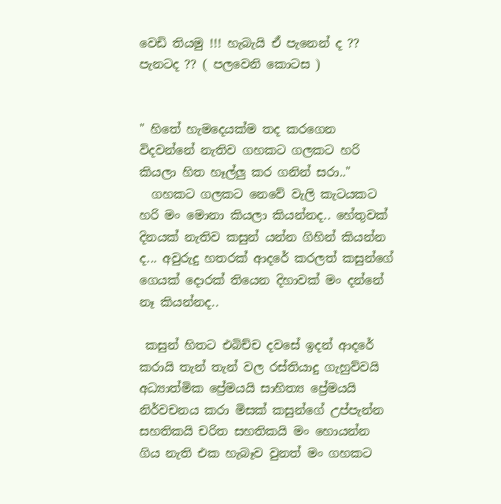වෙඩි තියමු !!! හැබැයි ඒ පැනෙන් ද ?? පැනටද ?? ( පලවෙනි කොටස )


" හිතේ හැමදෙයක්ම තද කරගෙන විදවන්නේ නැතිව ගහකට ගලකට හරි කියලා හිත හෑල්ලු කර ගනින් සරා.."
  ගහකට ගලකට නෙවේ වැලි කැටයකට හරි මං මොනා කියලා කියන්නද.. හේතුවක් දිනයක් නැතිව කසුන් යන්න ගිහින් කියන්න ද... අවුරුදු හතරක් ආදරේ කරලත් කසුන්ගේ ගෙයක් දොරක් තියෙන දිහාවක් මං දන්නේ නෑ කියන්නද..

 කසුන් හිතට එබිච්ච දවසේ ඉදන් ආදරේ කරායි තැන් තැන් වල රස්තියාදු ගැහුව්වයි අධ්‍යාත්මික ප්‍රේමයයි සාහිත්‍ය ප්‍රේමයයි නිර්වචනය කරා මිසක් කසුන්ගේ උප්පැන්න සහතිකයි චරිත සහතිකයි මං හොයන්න ගිය නැති එක හැබෑව වුනත් මං ගහකට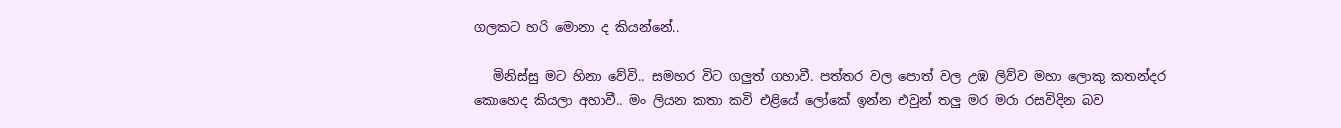ගලකට හරි මොනා ද කියන්නේ..

   මිනිස්සු මට හිනා වේවි.. සමහර විට ගලුත් ගහාවී. පත්තර වල පොත් වල උඹ ලිව්ව මහා ලොකු කතන්දර කොහෙද කියලා අහාවී.. මං ලියන කතා කවි එළියේ ලෝකේ ඉන්න එවුන් තලු මර මරා රසවිදින බව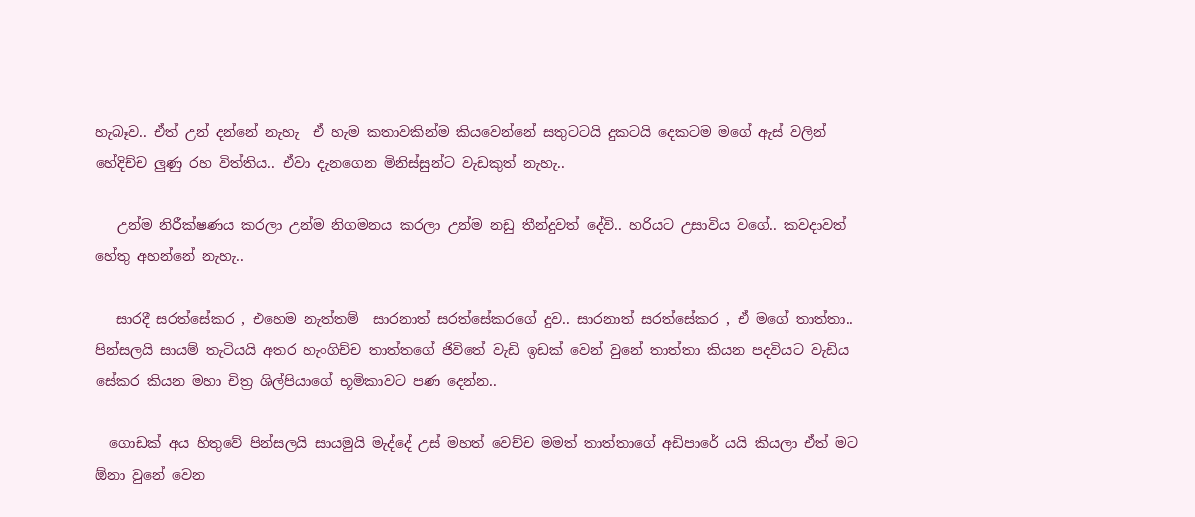හැබෑව.. ඒත් උන් දන්නේ නැහැ  ඒ හැම කතාවකින්ම කියවෙන්නේ සතුටටයි දුකටයි දෙකටම මගේ ඇස් වලින් හේදිච්ච ලුණු රහ විත්තිය.. ඒවා දැනගෙන මිනිස්සුන්ට වැඩකුත් නැහැ..

   උන්ම නිරීක්ෂණය කරලා උන්ම නිගමනය කරලා උන්ම නඩු තීන්දුවත් දේවි.. හරියට උසාවිය වගේ.. කවදාවත් හේතු අහන්නේ නැහැ..

   සාරදී සරත්සේකර , එහෙම නැත්තම්  සාරනාත් සරත්සේකරගේ දුව.. සාරනාත් සරත්සේකර , ඒ මගේ තාත්තා.. පින්සලයි සායම් තැටියයි අතර හැංගිච්ච තාත්තගේ ජිවිතේ වැඩි ඉඩක් වෙන් වුනේ තාත්තා කියන පදවියට වැඩිය සේකර කියන මහා චිත්‍ර ශිල්පියාගේ භූමිකාවට පණ දෙන්න..

  ගොඩක් අය හිතුවේ පින්සලයි සායමුයි මැද්දේ උස් මහත් වෙච්ච මමත් තාත්තාගේ අඩිපාරේ යයි කියලා ඒත් මට ඕනා වුනේ වෙන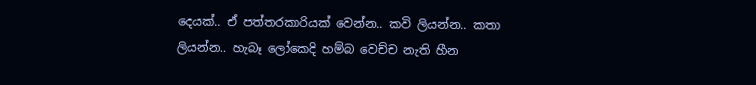දෙයක්.. ඒ පත්තරකාරියක් වෙන්න.. කවි ලියන්න.. කතා ලියන්න.. හැබෑ ලෝකෙදි හම්බ වෙච්ච නැති හීන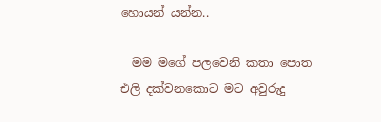හොයන් යන්න..

  මම මගේ පලවෙනි කතා පොත එලි දක්වනකොට මට අවුරුදු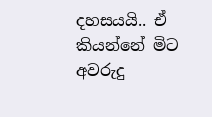දහසයයි.. ඒ කියන්නේ මිට අවරුදු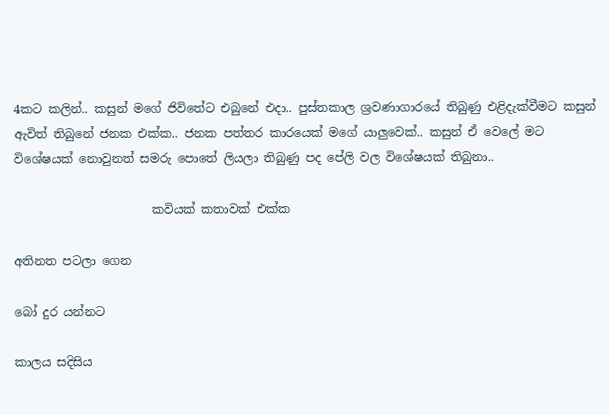4කට කලින්.. කසුන් මගේ ජිවිතේට එබුනේ එදා.. පුස්තකාල ශ්‍රවණාගාරයේ තිබුණු එළිදැක්වීමට කසුන් ඇවිත් තිබුනේ ජනක එක්ක.. ජනක පත්තර කාරයෙක් මගේ යාලුවෙක්.. කසුන් ඒ වෙලේ මට විශේෂයක් නොවුනත් සමරු පොතේ ලියලා තිබුණු පද පේලි වල විශේෂයක් තිබුනා..

                       කවියක් කතාවක් එක්ක

අතිනත පටලා ගෙන

බෝ දුර යන්නට

කාලය සදිසිය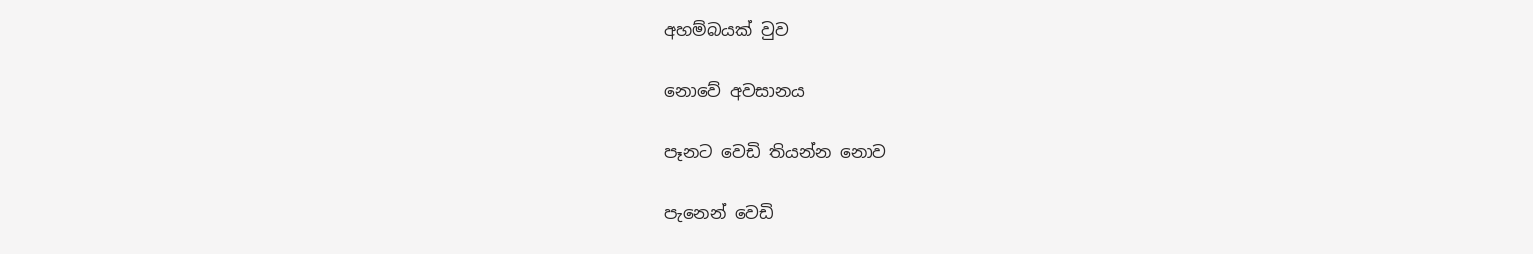අහම්බයක් වුව

නොවේ අවසානය

පෑනට වෙඩි තියන්න නොව

පැනෙන් වෙඩි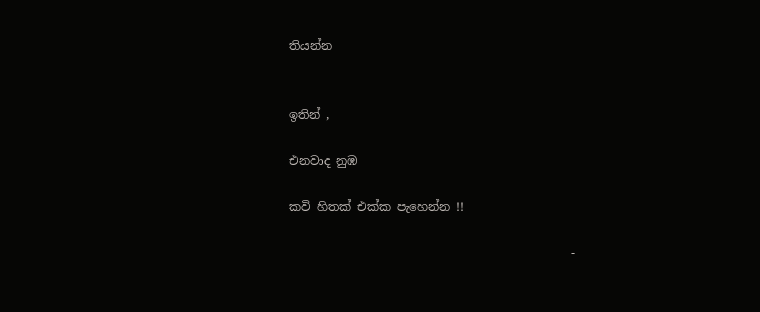තියන්න


ඉතින් ,

එනවාද නුඹ

කවි හිතක් එක්ක පැහෙන්න !!

                                               -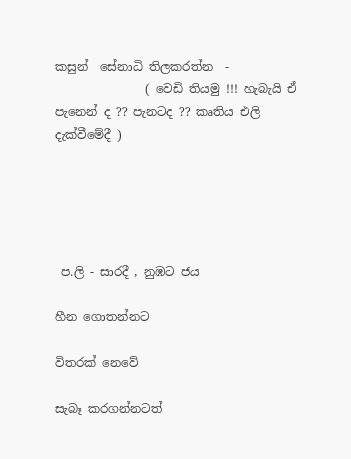කසුන්  සේනාධි තිලකරත්න  -
               ( වෙඩි තියමු !!! හැබැයි ඒ පැනෙන් ද ?? පැනටද ?? කෘතිය එලි දැක්වීමේදී )





 ප.ලි - සාරදී , නුඹට ජය

හීන ගොතන්නට

විතරක් නෙවේ

සැබෑ කරගන්නටත්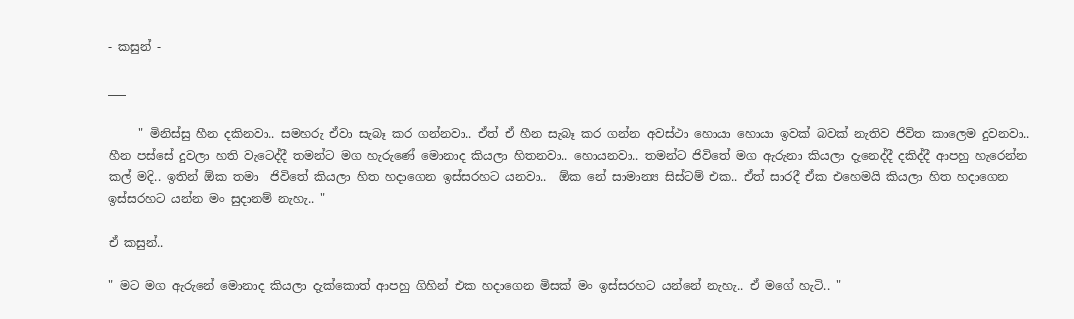- කසුන් -

___

     " මිනිස්සු හීන දකිනවා.. සමහරු ඒවා සැබෑ කර ගන්නවා.. ඒත් ඒ හීන සැබෑ කර ගන්න අවස්ථා හොයා හොයා ඉවක් බවක් නැතිව ජිවිත කාලෙම දුවනවා.. හීන පස්සේ දුවලා හති වැටෙද්දී තමන්ට මග හැරුණේ මොනාද කියලා හිතනවා.. හොයනවා.. තමන්ට ජිවිතේ මග ඇරුනා කියලා දැනෙද්දී දකිද්දී ආපහු හැරෙන්න කල් මදි.. ඉතින් ඕක තමා  ජිවිතේ කියලා හිත හදාගෙන ඉස්සරහට යනවා..  ඕක නේ සාමාන්‍ය සිස්ටම් එක.. ඒත් සාරදී ඒක එහෙමයි කියලා හිත හදාගෙන ඉස්සරහට යන්න මං සුදානම් නැහැ.. "

ඒ කසුන්..

" මට මග ඇරුනේ මොනාද කියලා දැක්කොත් ආපහු ගිහින් එක හදාගෙන මිසක් මං ඉස්සරහට යන්නේ නැහැ.. ඒ මගේ හැටි.. "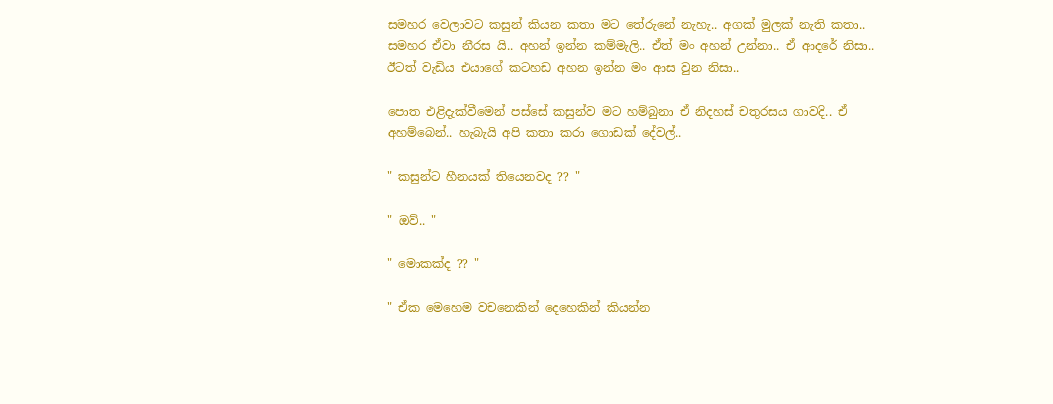සමහර වෙලාවට කසුන් කියන කතා මට තේරුනේ නැහැ.. අගක් මුලක් නැති කතා.. සමහර ඒවා නීරස යි.. අහන් ඉන්න කම්මැලි.. ඒත් මං අහන් උන්නා.. ඒ ආදරේ නිසා.. ඊටත් වැඩිය එයාගේ කටහඩ අහන ඉන්න මං ආස වුන නිසා..

පොත එළිදැක්වීමෙන් පස්සේ කසුන්ව මට හම්බුනා ඒ නිදහස් චතුරසය ගාවදි.. ඒ අහම්බෙන්.. හැබැයි අපි කතා කරා ගොඩක් දේවල්..

" කසුන්ට හීනයක් තියෙනවද ?? "

" ඔව්.. "

" මොකක්ද ?? "

" ඒක මෙහෙම වචනෙකින් දෙහෙකින් කියන්න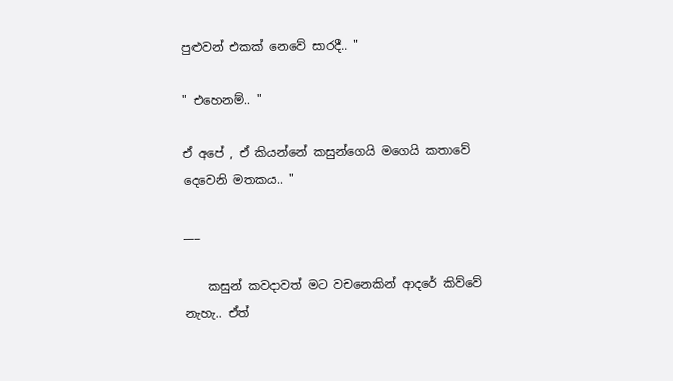පුළුවන් එකක් නෙවේ සාරදී.. "

" එහෙනම්.. "

ඒ අපේ , ඒ කියන්නේ කසුන්ගෙයි මගෙයි කතාවේ දෙවෙනි මතකය.. "

___

    කසුන් කවදාවත් මට වචනෙකින් ආදරේ කිව්වේ නැහැ.. ඒත්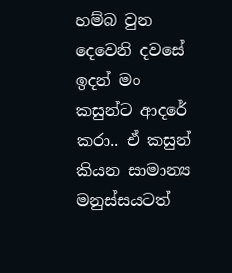හම්බ වුන දෙවෙනි දවසේ ඉදන් මං කසුන්ට ආදරේ කරා.. ඒ කසුන් කියන සාමාන්‍ය මනුස්සයටත්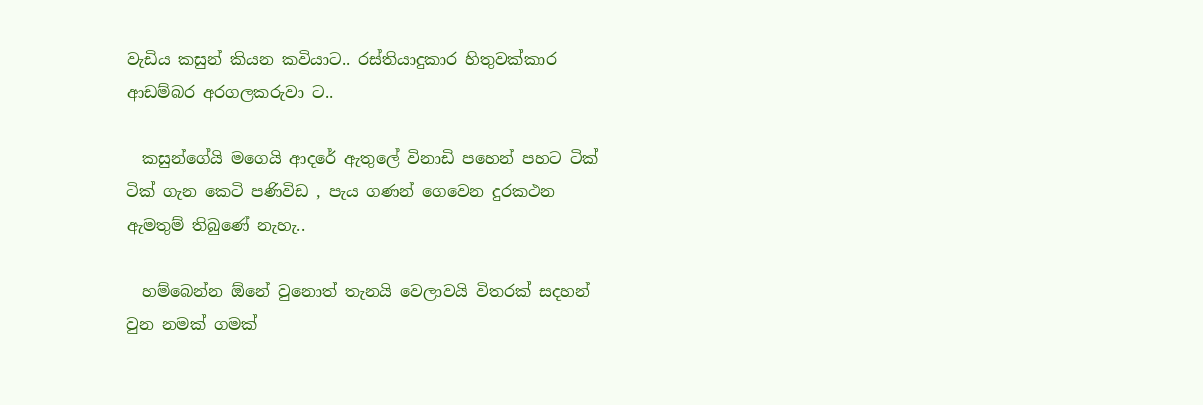වැඩිය කසුන් කියන කවියාට.. රස්තියාදුකාර හිතුවක්කාර ආඩම්බර අරගලකරුවා ට..

  කසුන්ගේයි මගෙයි ආදරේ ඇතුලේ විනාඩි පහෙන් පහට ටික් ටික් ගැන කෙටි පණිවිඩ , පැය ගණන් ගෙවෙන දුරකථන ඇමතුම් තිබුණේ නැහැ..

  හම්බෙන්න ඕනේ වුනොත් තැනයි වෙලාවයි විතරක් සදහන් වුන නමක් ගමක්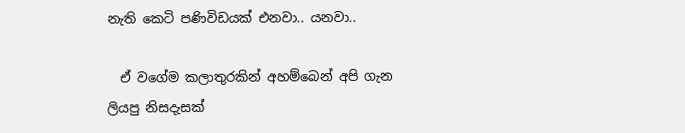නැති කෙටි පණිවිඩයක් එනවා.. යනවා..

  ඒ වගේම කලාතුරකින් අහම්බෙන් අපි ගැන ලියපු නිසදැසක්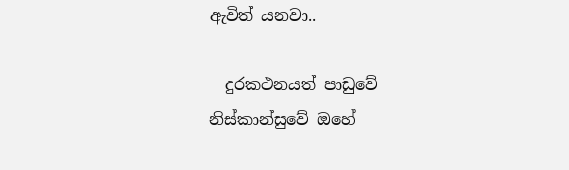ඇවිත් යනවා..

  දුරකථනයත් පාඩුවේ නිස්කාන්සුවේ ඔහේ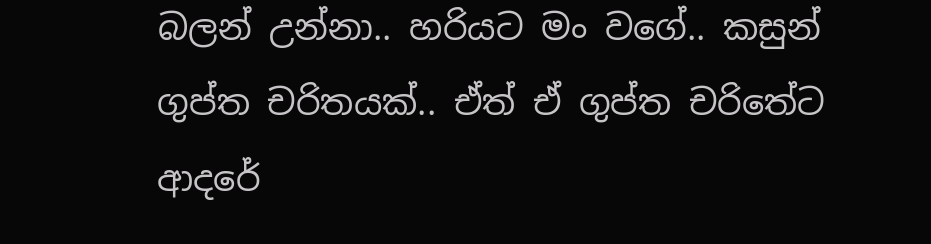බලන් උන්නා.. හරියට මං වගේ.. කසුන් ගුප්ත චරිතයක්.. ඒත් ඒ ගුප්ත චරිතේට ආදරේ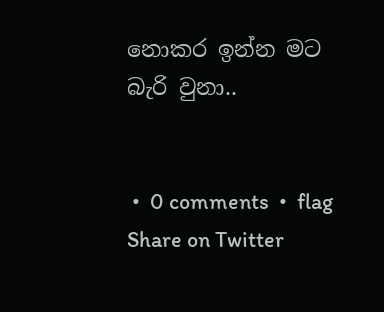නොකර ඉන්න මට බැරි වුනා..


 •  0 comments  •  flag
Share on Twitter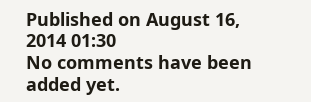Published on August 16, 2014 01:30
No comments have been added yet.